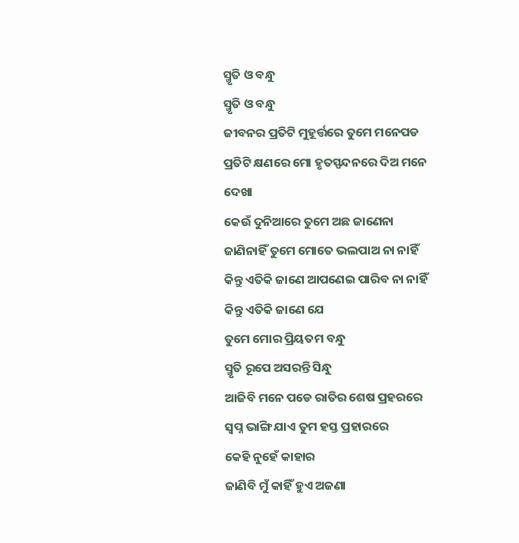ସ୍ମୃତି ଓ ବନ୍ଧୁ
ସ୍ମୃତି ଓ ବନ୍ଧୁ
ଜୀବନର ପ୍ରତିଟି ମୁହୂର୍ତ୍ତରେ ତୁମେ ମନେପଡ
ପ୍ରତିଟି କ୍ଷଣରେ ମୋ ହୃତସ୍ପନ୍ଦନରେ ଦିଅ ମନେ ଦେଖା
କେଉଁ ଦୁନିଆରେ ତୁମେ ଅଛ ଜାଣେନା
ଜାଣିନାହିଁ ତୁମେ ମୋତେ ଭଲପାଅ ନା ନାହିଁ
କିନ୍ତୁ ଏତିକି ଜାଣେ ଆପଣେଇ ପାରିବ ନା ନାହିଁ
କିନ୍ତୁ ଏତିକି ଜାଣେ ଯେ
ତୁମେ ମୋର ପ୍ରିୟତମ ବନ୍ଧୁ
ସ୍ମୃତି ରୂପେ ଅସରନ୍ତି ସିନ୍ଧୁ
ଆଜିବି ମନେ ପଡେ ରାତିର ଶେଷ ପ୍ରହରରେ
ସ୍ୱପ୍ନ ଭାଙ୍ଗି ଯାଏ ତୁମ ହସ୍ତ ପ୍ରହାରରେ
କେହି ନୁହେଁ କାହାର
ଜାଣିବି ମୁଁ କାହିଁ ହୁଏ ଅଜଣା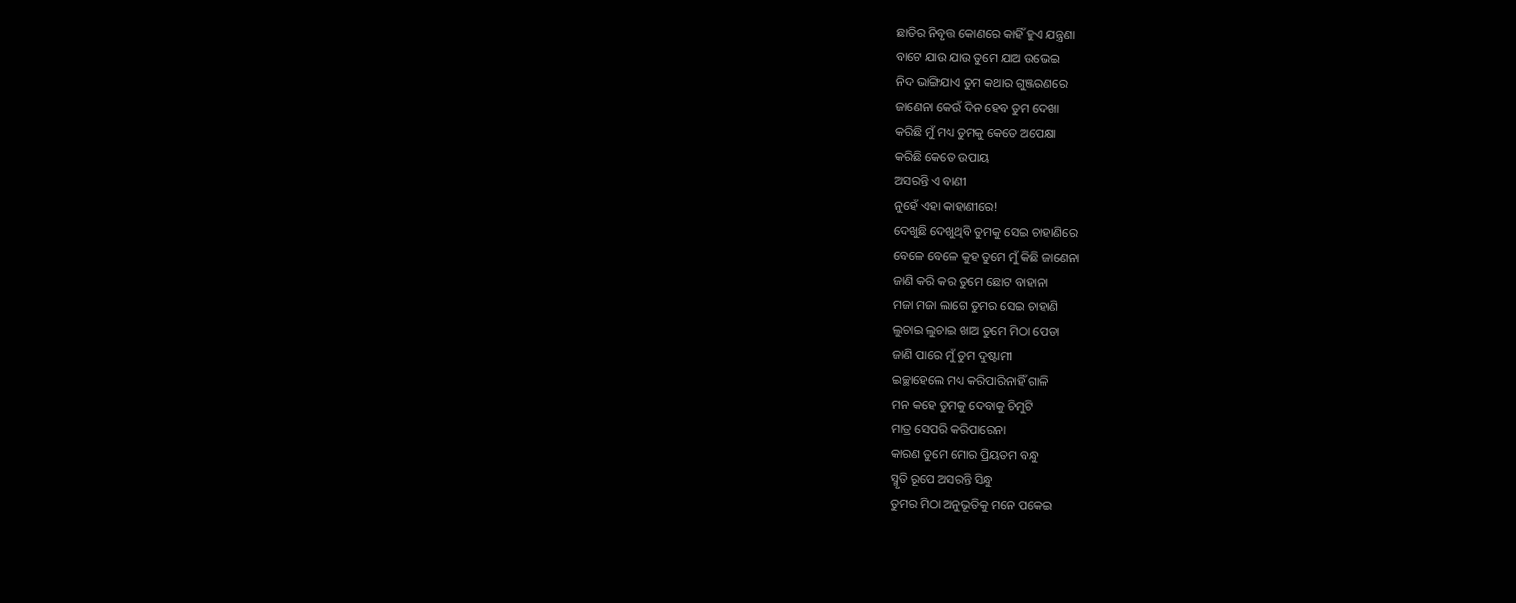ଛାତିର ନିବୃତ୍ତ କୋଣରେ କାହିଁ ହୁଏ ଯନ୍ତ୍ରଣା
ବାଟେ ଯାଉ ଯାଉ ତୁମେ ଯାଅ ଉଭେଇ
ନିଦ ଭାଙ୍ଗିଯାଏ ତୁମ କଥାର ଗୁଞ୍ଜରଣରେ
ଜାଣେନା କେଉଁ ଦିନ ହେବ ତୁମ ଦେଖା
କରିଛି ମୁଁ ମଧ୍ୟ ତୁମକୁ କେତେ ଅପେକ୍ଷା
କରିଛି କେତେ ଉପାୟ
ଅସରନ୍ତି ଏ ବାଣୀ
ନୁହେଁ ଏହା କାହାଣୀରେ!
ଦେଖୁଛି ଦେଖୁଥିବି ତୁମକୁ ସେଇ ଚାହାଣିରେ
ବେଳେ ବେଳେ କୁହ ତୁମେ ମୁଁ କିଛି ଜାଣେନା
ଜାଣି କରି କର ତୁମେ ଛୋଟ ବାହାନା
ମଜା ମଜା ଲାଗେ ତୁମର ସେଇ ଚାହାଣି
ଲୁଚାଇ ଲୁଚାଇ ଖାଅ ତୁମେ ମିଠା ପେଡା
ଜାଣି ପାରେ ମୁଁ ତୁମ ଦୁଷ୍ଟାମୀ
ଇଚ୍ଛାହେଲେ ମଧ୍ୟ କରିପାରିନାହିଁ ଗାଳି
ମନ କହେ ତୁମକୁ ଦେବାକୁ ଚିମୁଟି
ମାତ୍ର ସେପରି କରିପାରେନା
କାରଣ ତୁମେ ମୋର ପ୍ରିୟତମ ବନ୍ଧୁ
ସ୍ମୃତି ରୂପେ ଅସରନ୍ତି ସିନ୍ଧୁ
ତୁମର ମିଠା ଅନୁଭୂତିକୁ ମନେ ପକେଇ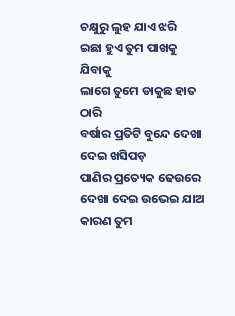ଚକ୍ଷୁରୁ ଲୁହ ଯାଏ ଝରି
ଇଛା ହୁଏ ତୁମ ପାଖକୁ ଯିବାକୁ
ଲାଗେ ତୁମେ ଡାକୁଛ ହାତ ଠାରି
ବର୍ଷାର ପ୍ରତିଟି ବୁନ୍ଦେ ଦେଖା ଦେଇ ଖସିପଡ଼
ପାଣିର ପ୍ରତ୍ୟେକ ଢେଉରେ ଦେଖା ଦେଇ ଉଭେଇ ଯାଅ
କାରଣ ତୁମ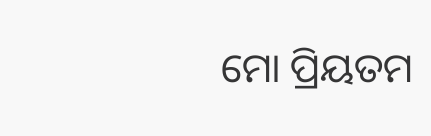ମୋ ପ୍ରିୟତମ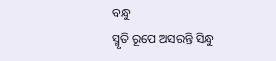ବନ୍ଧୁ
ସ୍ମୃତି ରୂପେ ଅସରନ୍ତି ସିନ୍ଧୁ